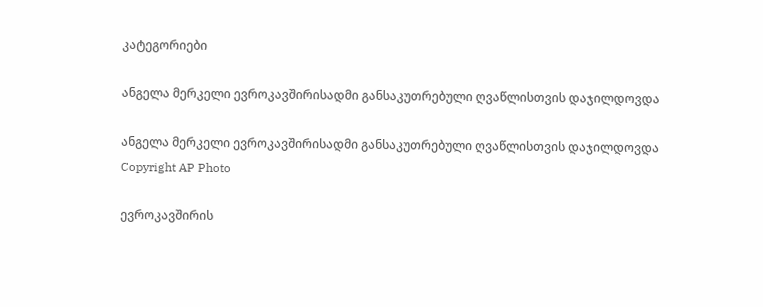კატეგორიები

ანგელა მერკელი ევროკავშირისადმი განსაკუთრებული ღვაწლისთვის დაჯილდოვდა

ანგელა მერკელი ევროკავშირისადმი განსაკუთრებული ღვაწლისთვის დაჯილდოვდა
Copyright AP Photo

ევროკავშირის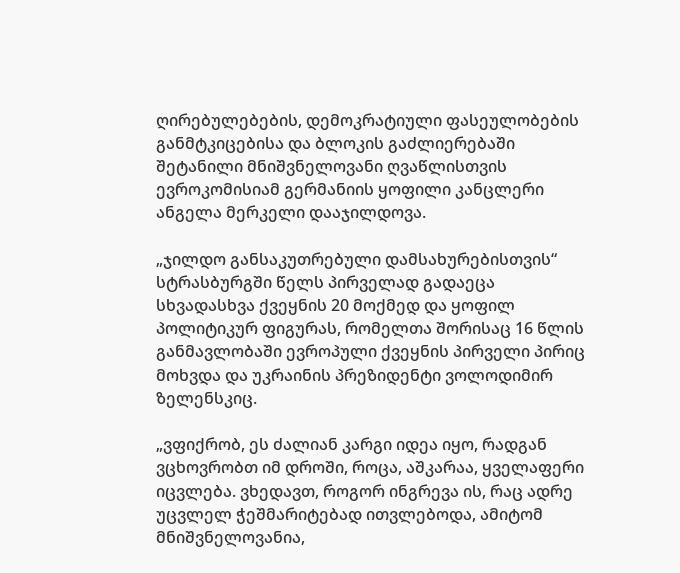ღირებულებების, დემოკრატიული ფასეულობების განმტკიცებისა და ბლოკის გაძლიერებაში შეტანილი მნიშვნელოვანი ღვაწლისთვის ევროკომისიამ გერმანიის ყოფილი კანცლერი ანგელა მერკელი დააჯილდოვა.

„ჯილდო განსაკუთრებული დამსახურებისთვის“ სტრასბურგში წელს პირველად გადაეცა სხვადასხვა ქვეყნის 20 მოქმედ და ყოფილ პოლიტიკურ ფიგურას, რომელთა შორისაც 16 წლის განმავლობაში ევროპული ქვეყნის პირველი პირიც მოხვდა და უკრაინის პრეზიდენტი ვოლოდიმირ ზელენსკიც.

„ვფიქრობ, ეს ძალიან კარგი იდეა იყო, რადგან ვცხოვრობთ იმ დროში, როცა, აშკარაა, ყველაფერი იცვლება. ვხედავთ, როგორ ინგრევა ის, რაც ადრე უცვლელ ჭეშმარიტებად ითვლებოდა, ამიტომ მნიშვნელოვანია,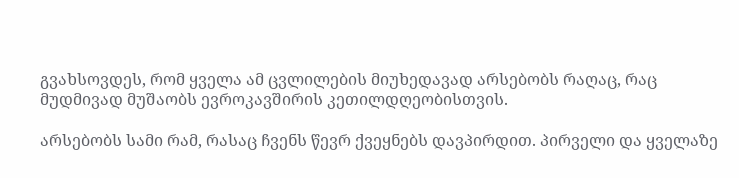გვახსოვდეს, რომ ყველა ამ ცვლილების მიუხედავად არსებობს რაღაც, რაც მუდმივად მუშაობს ევროკავშირის კეთილდღეობისთვის.

არსებობს სამი რამ, რასაც ჩვენს წევრ ქვეყნებს დავპირდით. პირველი და ყველაზე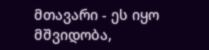მთავარი - ეს იყო მშვიდობა,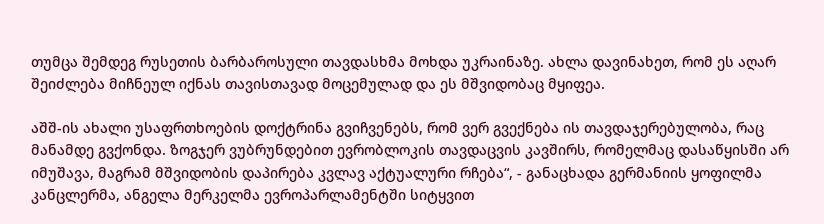თუმცა შემდეგ რუსეთის ბარბაროსული თავდასხმა მოხდა უკრაინაზე. ახლა დავინახეთ, რომ ეს აღარ შეიძლება მიჩნეულ იქნას თავისთავად მოცემულად და ეს მშვიდობაც მყიფეა.

აშშ-ის ახალი უსაფრთხოების დოქტრინა გვიჩვენებს, რომ ვერ გვექნება ის თავდაჯერებულობა, რაც მანამდე გვქონდა. ზოგჯერ ვუბრუნდებით ევრობლოკის თავდაცვის კავშირს, რომელმაც დასაწყისში არ იმუშავა, მაგრამ მშვიდობის დაპირება კვლავ აქტუალური რჩება“, - განაცხადა გერმანიის ყოფილმა კანცლერმა, ანგელა მერკელმა ევროპარლამენტში სიტყვით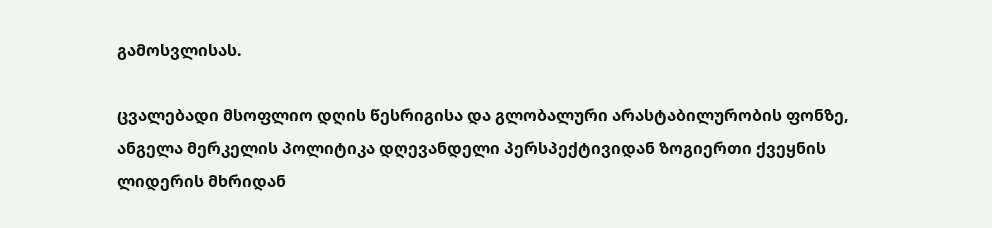გამოსვლისას.

ცვალებადი მსოფლიო დღის წესრიგისა და გლობალური არასტაბილურობის ფონზე, ანგელა მერკელის პოლიტიკა დღევანდელი პერსპექტივიდან ზოგიერთი ქვეყნის ლიდერის მხრიდან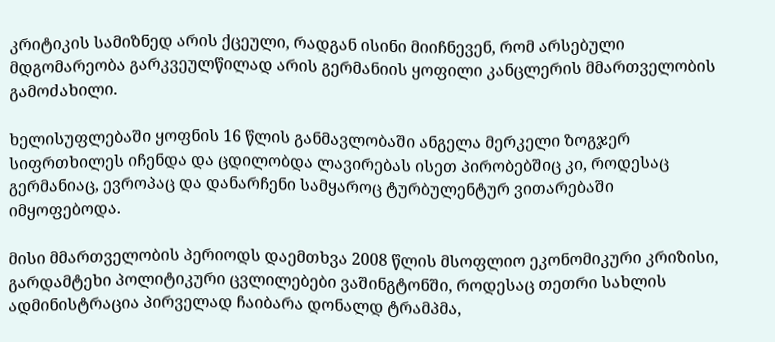კრიტიკის სამიზნედ არის ქცეული, რადგან ისინი მიიჩნევენ, რომ არსებული მდგომარეობა გარკვეულწილად არის გერმანიის ყოფილი კანცლერის მმართველობის გამოძახილი.

ხელისუფლებაში ყოფნის 16 წლის განმავლობაში ანგელა მერკელი ზოგჯერ სიფრთხილეს იჩენდა და ცდილობდა ლავირებას ისეთ პირობებშიც კი, როდესაც გერმანიაც, ევროპაც და დანარჩენი სამყაროც ტურბულენტურ ვითარებაში იმყოფებოდა.

მისი მმართველობის პერიოდს დაემთხვა 2008 წლის მსოფლიო ეკონომიკური კრიზისი, გარდამტეხი პოლიტიკური ცვლილებები ვაშინგტონში, როდესაც თეთრი სახლის ადმინისტრაცია პირველად ჩაიბარა დონალდ ტრამპმა,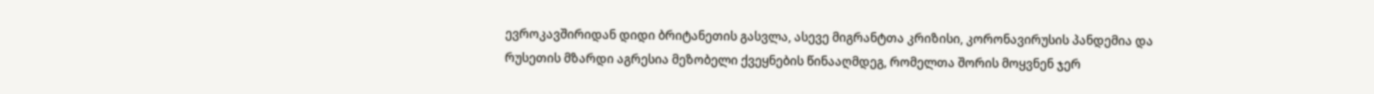ევროკავშირიდან დიდი ბრიტანეთის გასვლა, ასევე მიგრანტთა კრიზისი, კორონავირუსის პანდემია და რუსეთის მზარდი აგრესია მეზობელი ქვეყნების წინააღმდეგ, რომელთა შორის მოყვნენ ჯერ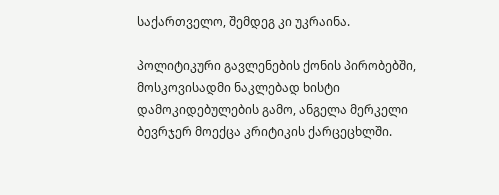საქართველო, შემდეგ კი უკრაინა.

პოლიტიკური გავლენების ქონის პირობებში, მოსკოვისადმი ნაკლებად ხისტი დამოკიდებულების გამო, ანგელა მერკელი ბევრჯერ მოექცა კრიტიკის ქარცეცხლში.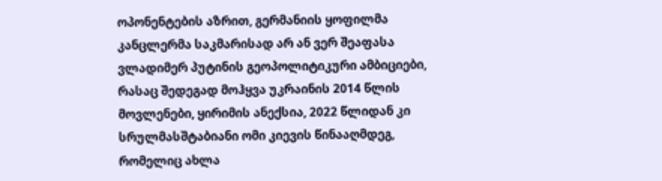ოპონენტების აზრით, გერმანიის ყოფილმა კანცლერმა საკმარისად არ ან ვერ შეაფასა ვლადიმერ პუტინის გეოპოლიტიკური ამბიციები, რასაც შედეგად მოჰყვა უკრაინის 2014 წლის მოვლენები, ყირიმის ანექსია, 2022 წლიდან კი სრულმასშტაბიანი ომი კიევის წინააღმდეგ, რომელიც ახლა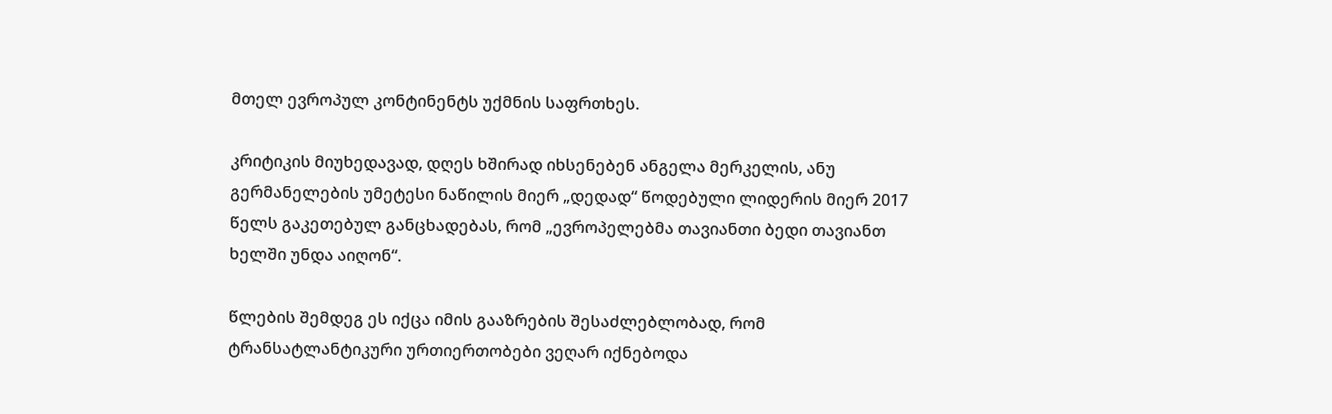მთელ ევროპულ კონტინენტს უქმნის საფრთხეს.

კრიტიკის მიუხედავად, დღეს ხშირად იხსენებენ ანგელა მერკელის, ანუ გერმანელების უმეტესი ნაწილის მიერ „დედად“ წოდებული ლიდერის მიერ 2017 წელს გაკეთებულ განცხადებას, რომ „ევროპელებმა თავიანთი ბედი თავიანთ ხელში უნდა აიღონ“.

წლების შემდეგ ეს იქცა იმის გააზრების შესაძლებლობად, რომ ტრანსატლანტიკური ურთიერთობები ვეღარ იქნებოდა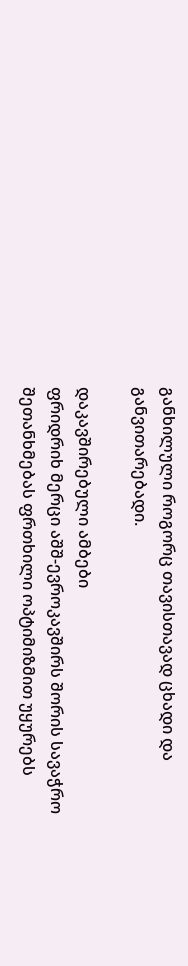განხილული როგორც თავისთავად ცხადი და განვითარებადი.

დაკავშირებული ამბები
ფრიდრიხ მერცი აშშ-ევროკავშირს შორის სავაჭრო შეთანხმებას ფრთხილი ოპტიმიზმით უყურებს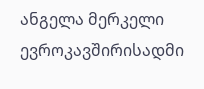ანგელა მერკელი ევროკავშირისადმი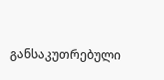განსაკუთრებული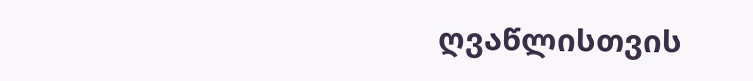ღვაწლისთვის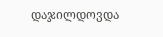დაჯილდოვდა